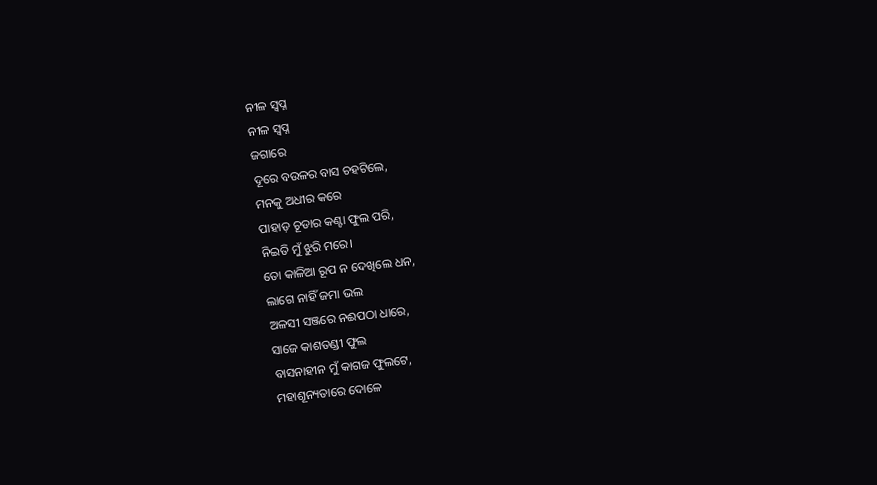ନୀଳ ସ୍ବପ୍ନ
ନୀଳ ସ୍ବପ୍ନ
ଜଗାରେ
ଦୂରେ ବଉଳର ବାସ ଚହଟିଲେ,
ମନକୁ ଅଧୀର କରେ
ପାହାଡ଼ ଚୂଡାର କଣ୍ଟା ଫୁଲ ପରି,
ନିଇତି ମୁଁ ଝୁରି ମରେ।
ତୋ କାଳିଆ ରୂପ ନ ଦେଖିଲେ ଧନ,
ଲାଗେ ନାହିଁ ଜମା ଭଲ
ଅଳସୀ ସଞ୍ଜରେ ନଈପଠା ଧାରେ,
ସାଜେ କାଶତଣ୍ଡୀ ଫୁଲ
ବାସନାହୀନ ମୁଁ କାଗଜ ଫୁଲଟେ,
ମହାଶୂନ୍ୟତାରେ ଦୋଳେ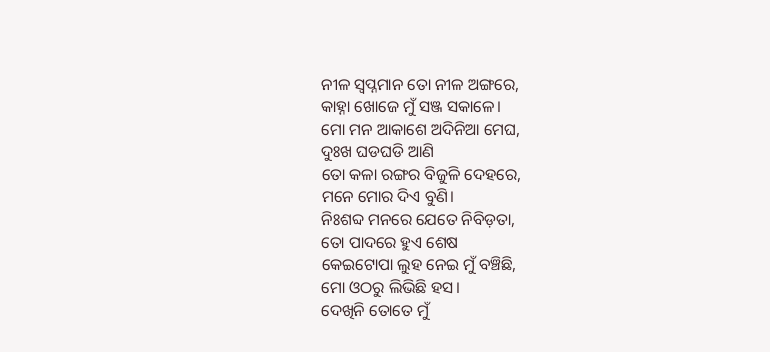ନୀଳ ସ୍ବପ୍ନମାନ ତୋ ନୀଳ ଅଙ୍ଗରେ,
କାହ୍ନା ଖୋଜେ ମୁଁ ସଞ୍ଜ ସକାଳେ।
ମୋ ମନ ଆକାଶେ ଅଦିନିଆ ମେଘ,
ଦୁଃଖ ଘଡଘଡି ଆଣି
ତୋ କଳା ରଙ୍ଗର ବିଜୁଳି ଦେହରେ,
ମନେ ମୋର ଦିଏ ବୁଣି।
ନିଃଶବ୍ଦ ମନରେ ଯେତେ ନିବିଡ଼ତା,
ତୋ ପାଦରେ ହୁଏ ଶେଷ
କେଇଟୋପା ଲୁହ ନେଇ ମୁଁ ବଞ୍ଚିଛି,
ମୋ ଓଠରୁ ଲିଭିଛି ହସ।
ଦେଖିନି ତୋତେ ମୁଁ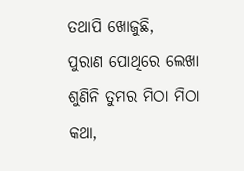ତଥାପି ଖୋଜୁଛି,
ପୁରାଣ ପୋଥିରେ ଲେଖା
ଶୁଣିନି ତୁମର ମିଠା ମିଠା କଥା,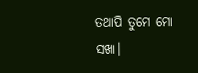ତଥାପି ତୁମେ ମୋ ସଖା।